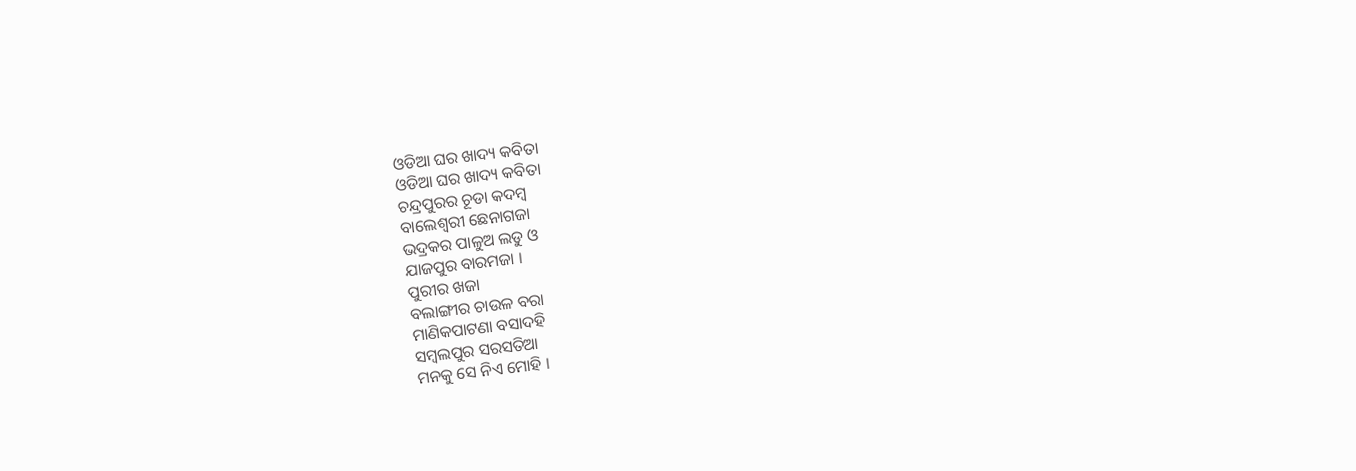ଓଡିଆ ଘର ଖାଦ୍ୟ କବିତା
ଓଡିଆ ଘର ଖାଦ୍ୟ କବିତା
ଚନ୍ଦ୍ରପୁରର ଚୂଡା କଦମ୍ବ
ବାଲେଶ୍ଵରୀ ଛେନାଗଜା
ଭଦ୍ରକର ପାଳୁଅ ଲଡୁ ଓ
ଯାଜପୁର ବାରମଜା ।
ପୁରୀର ଖଜା
ବଲାଙ୍ଗୀର ଚାଉଳ ବରା
ମାଣିକପାଟଣା ବସାଦହି
ସମ୍ବଲପୁର ସରସତିଆ
ମନକୁ ସେ ନିଏ ମୋହି ।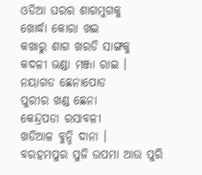ଓଡିଆ ଘରର ଶାଗମୁଗକୁ
ଖୋର୍ଦ୍ଧା କୋରା ଖଇ
କଖାରୁ ଶାଗ ଖରଡି ସାଙ୍ଗକୁ
କଦଳୀ ଭଣ୍ଡା ମଞ୍ଜା ରାଇ ।
ନୟାଗଡ ଛେନାପୋଡ
ପୁରୀର ଖଣ୍ଡ ଛେନା
କେନ୍ଦ୍ରପଡା ରସାବଳୀ
ଖଡିଆଳ ବୁନ୍ଦି ଦାନା ।
ବରହମପୁର ସୁଜି ଉପମା ଆଉ ପୁରି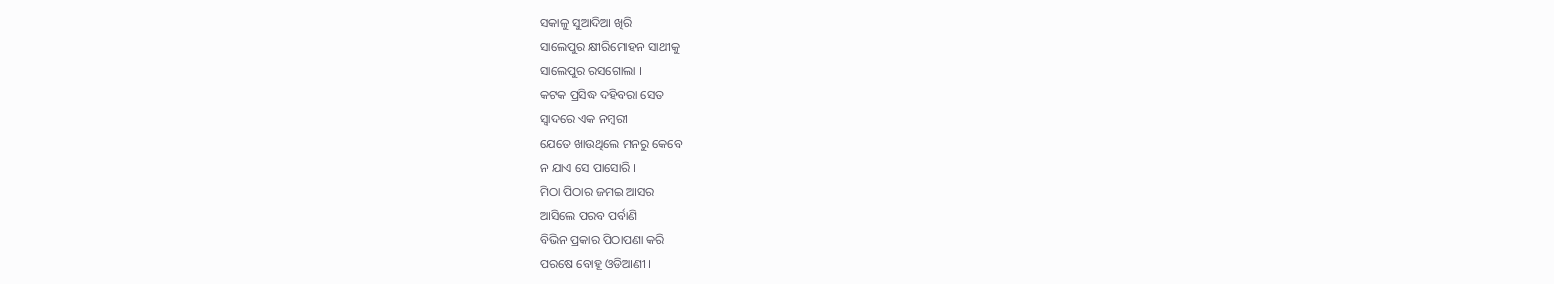ସକାଳୁ ସୁଆଦିଆ ଖିରି
ସାଲେପୁର କ୍ଷୀରିମୋହନ ସାଥୀକୁ
ସାଲେପୁର ରସଗୋଲା ।
କଟକ ପ୍ରସିଦ୍ଧ ଦହିବରା ସେତ
ସ୍ବାଦରେ ଏକ ନମ୍ବରୀ
ଯେତେ ଖାଉଥିଲେ ମନରୁ କେବେ
ନ ଯାଏ ସେ ପାସୋରି ।
ମିଠା ପିଠାର ଜମଇ ଆସର
ଆସିଲେ ପରବ ପର୍ବାଣି
ବିଭିନ ପ୍ରକାର ପିଠାପଣା କରି
ପରଷେ ବୋହୂ ଓଡିଆଣୀ ।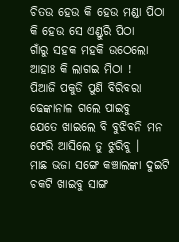ଚିତଉ ହେଉ କି ହେଉ ମଣ୍ଡା ପିଠା
କି ହେଉ ସେ ଏଣ୍ଡୁରି ପିଠା
ଗାଁରୁ ସହକ ମହକି ଉଠେଲୋ
ଆହାଃ କି ଲାଗଇ ମିଠା !
ପିଆଜି ପକୁଡି ପୁଣି ବିରିବରା
ଢେଙ୍କାନାଳ ଗଲେ ପାଇବୁ
ଯେତେ ଖାଇଲେ ବି ବୁଝିବନି ମନ
ଫେରି ଆସିଲେ ତୁ ଝୁରିବୁ ।
ମାଛ ଭଜା ସଙ୍ଗେ କଞ୍ଚାଲଙ୍କା ଦୁଇଟି
ଚକଟି ଖାଇବୁ ସାଙ୍ଗ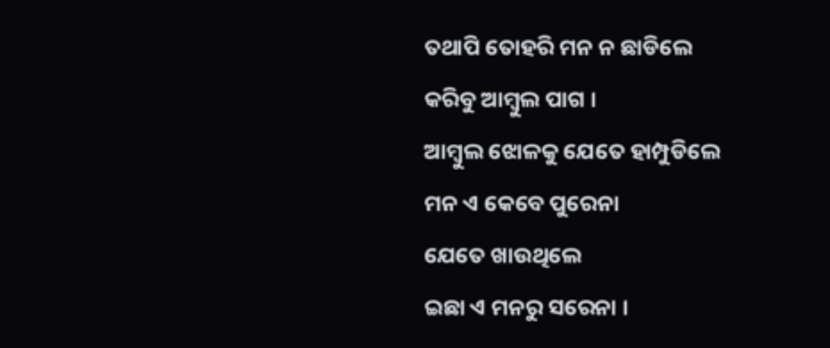ତଥାପି ତୋହରି ମନ ନ ଛାଡିଲେ
କରିବୁ ଆମ୍ବୁଲ ପାଗ ।
ଆମ୍ବୁଲ ଝୋଳକୁ ଯେତେ ହାମ୍ପୁଡିଲେ
ମନ ଏ କେବେ ପୁରେନା
ଯେତେ ଖାଉଥିଲେ
ଇଛା ଏ ମନରୁ ସରେନା ।